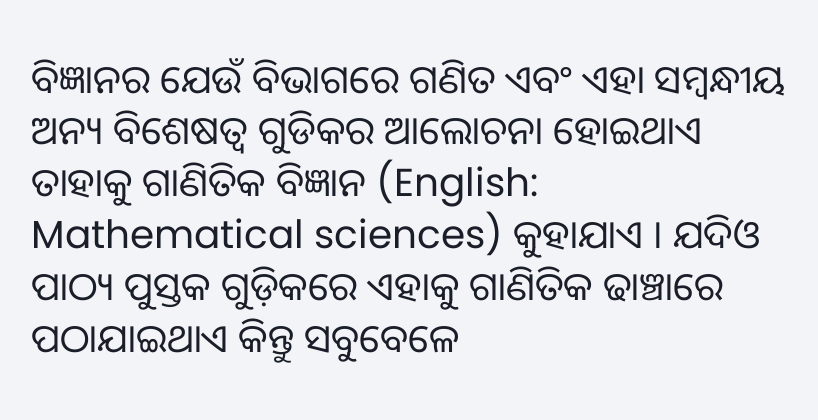ବିଜ୍ଞାନର ଯେଉଁ ବିଭାଗରେ ଗଣିତ ଏବଂ ଏହା ସମ୍ବନ୍ଧୀୟ ଅନ୍ୟ ବିଶେଷତ୍ୱ ଗୁଡିକର ଆଲୋଚନା ହୋଇଥାଏ ତାହାକୁ ଗାଣିତିକ ବିଜ୍ଞାନ (English: Mathematical sciences) କୁହାଯାଏ । ଯଦିଓ ପାଠ୍ୟ ପୁସ୍ତକ ଗୁଡ଼ିକରେ ଏହାକୁ ଗାଣିତିକ ଢାଞ୍ଚାରେ ପଠାଯାଇଥାଏ କିନ୍ତୁ ସବୁବେଳେ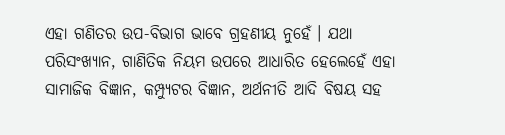ଏହା ଗଣିତର ଉପ-ବିଭାଗ ଭାବେ ଗ୍ରହଣୀୟ ନୁହେଁ । ଯଥା ପରିସଂଖ୍ୟାନ, ଗାଣିତିକ ନିୟମ ଉପରେ ଆଧାରିତ ହେଲେହେଁ ଏହା ସାମାଜିକ ବିଜ୍ଞାନ, କମ୍ପ୍ୟୁଟର ବିଜ୍ଞାନ, ଅର୍ଥନୀତି ଆଦି ବିଷୟ ସହ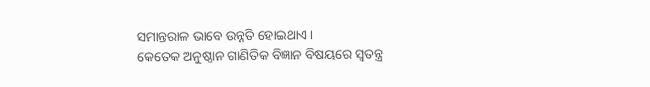ସମାନ୍ତରାଳ ଭାବେ ଉନ୍ନତି ହୋଇଥାଏ ।
କେତେକ ଅନୁଷ୍ଠାନ ଗାଣିତିକ ବିଜ୍ଞାନ ବିଷୟରେ ସ୍ୱତନ୍ତ୍ର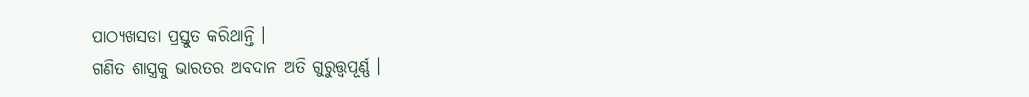ପାଠ୍ୟଖସଡା ପ୍ରସ୍ତୁତ କରିଥାନ୍ତି ।
ଗଣିତ ଶାସ୍ତ୍ରକୁ ଭାରତର ଅବଦାନ ଅତି ଗୁରୁତ୍ତ୍ୱପୂର୍ଣ୍ଣ ।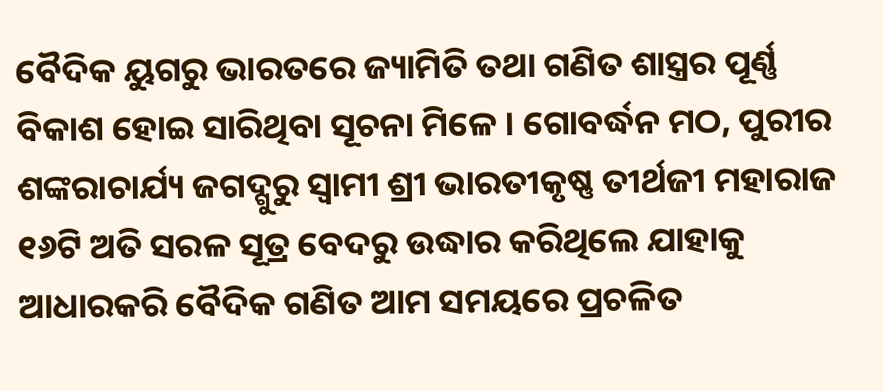ବୈଦିକ ୟୁଗରୁ ଭାରତରେ ଜ୍ୟାମିତି ତଥା ଗଣିତ ଶାସ୍ତ୍ରର ପୂର୍ଣ୍ଣ ବିକାଶ ହୋଇ ସାରିଥିବା ସୂଚନା ମିଳେ । ଗୋବର୍ଦ୍ଧନ ମଠ, ପୁରୀର ଶଙ୍କରାଚାର୍ଯ୍ୟ ଜଗଦ୍ଗୁରୁ ସ୍ୱାମୀ ଶ୍ରୀ ଭାରତୀକୃଷ୍ଣ ତୀର୍ଥଜୀ ମହାରାଜ ୧୬ଟି ଅତି ସରଳ ସୂତ୍ର ବେଦରୁ ଉଦ୍ଧାର କରିଥିଲେ ଯାହାକୁ ଆଧାରକରି ବୈଦିକ ଗଣିତ ଆମ ସମୟରେ ପ୍ରଚଳିତ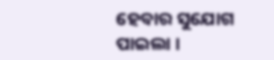ହେବାର ସୁଯୋଗ ପାଇଲା ।